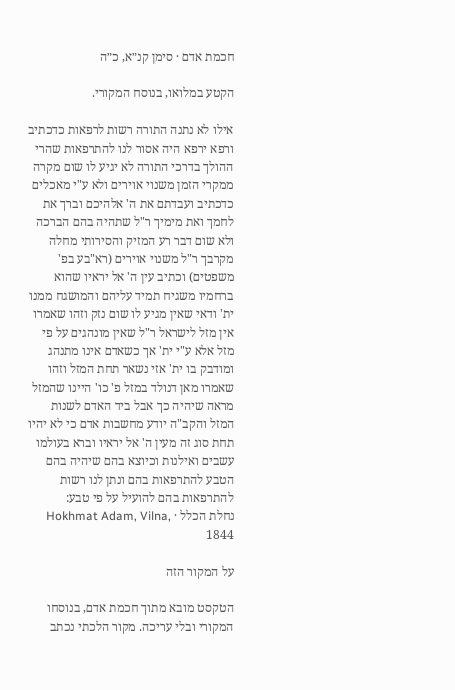חכמת אדם · סימן קנ״א, כ״ה

הקטע במלואו, בנוסח המקורי.

אילו לא נתנה התורה רשות לרפאות כדכתיב ורפא ירפא היה אסור לנו להתרפאות שהרי ההולך בדרכי התורה לא יגיע לו שום מקרה ממקרי הזמן משנוי אוירים ולא ע"י מאכלים כדכתיב ועבדתם את ה' אלהיכם וברך את לחמך ואת מימיך ר"ל שתהיה בהם הברכה ולא שום דבר רע המזיק והסירותי מחלה מקרבך ר"ל משנוי אוירים (רא"בע בפ' משפטים) וכתיב עין ה' אל יראיו שהוא ברחמיו משגיח תמיד עליהם והמושגח ממנו ית' ודאי שאין מגיע לו שום נזק וזהו שאמרו אין מזל לישראל ר"ל שאין מונהגים על פי מזל אלא ע"י ית' אך כשאדם אינו מתנהג ומודבק בו ית' אזי נשאר תחת המזל וזהו שאמרו מאן דנולד במזל פ' כו' היינו שהמזל מראה שיהיה כך אבל ביד האדם לשנות המזל והקב"ה יודע מחשבות אדם כי לא יהיו תחת סוג זה מעין ה' אל יראיו וברא בעולמו עשבים ואילנות וכיוצא בהם שיהיה בהם הטבע להתרפאות בהם ונתן לנו רשות להתרפאות בהם להועיל על פי טבע:
נחלת הכלל · Hokhmat Adam, Vilna, 1844

על המקור הזה

הטקסט מובא מתוך חכמת אדם, בנוסחו המקורי ובלי עריכה. מקור הלכתי נכתב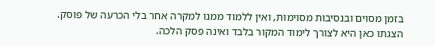בזמן מסוים ובנסיבות מסוימות, ואין ללמוד ממנו למקרה אחר בלי הכרעה של פוסק. הצגתו כאן היא לצורך לימוד המקור בלבד ואינה פסק הלכה.